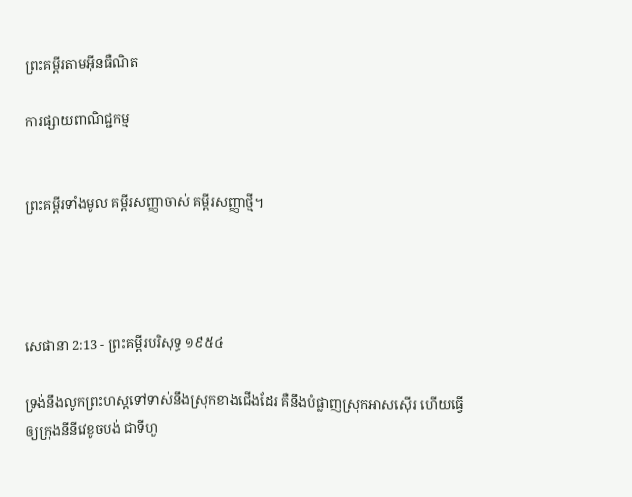ព្រះគម្ពីរតាមអ៊ីនធឺណិត

ការផ្សាយពាណិជ្ជកម្ម


ព្រះគម្ពីរទាំងមូល គម្ពីរសញ្ញាចាស់ គម្ពីរសញ្ញាថ្មី។




សេផានា 2:13 - ព្រះគម្ពីរបរិសុទ្ធ ១៩៥៤

ទ្រង់នឹងលូកព្រះ‌ហស្តទៅទាស់នឹងស្រុកខាងជើងដែរ គឺនឹងបំផ្លាញស្រុកអាសស៊ើរ ហើយធ្វើឲ្យក្រុងនីនីវេខូចបង់ ជាទីហួ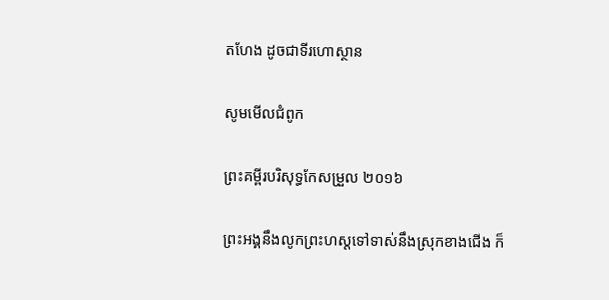ត‌ហែង ដូចជាទីរហោ‌ស្ថាន

សូមមើលជំពូក

ព្រះគម្ពីរបរិសុទ្ធកែសម្រួល ២០១៦

ព្រះអង្គនឹងលូកព្រះ‌ហស្តទៅទាស់នឹងស្រុកខាងជើង ក៏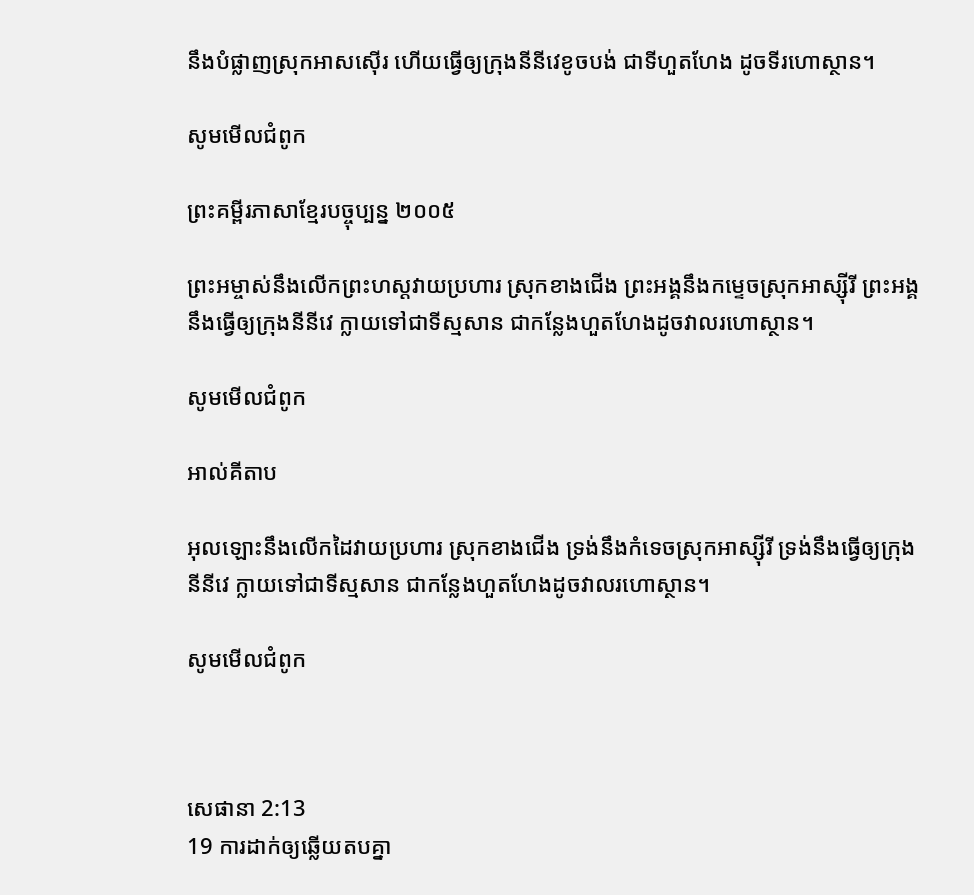នឹងបំផ្លាញស្រុកអាស‌ស៊ើរ ហើយធ្វើឲ្យក្រុងនីនីវេខូច‌បង់ ជាទីហួត‌ហែង ដូចទីរហោ‌ស្ថាន។

សូមមើលជំពូក

ព្រះគម្ពីរភាសាខ្មែរបច្ចុប្បន្ន ២០០៥

ព្រះ‌អម្ចាស់នឹងលើកព្រះ‌ហស្ដវាយប្រហារ ស្រុកខាងជើង ព្រះអង្គនឹងកម្ទេចស្រុកអាស្ស៊ីរី ព្រះអង្គនឹងធ្វើឲ្យក្រុងនីនីវេ ក្លាយទៅជាទីស្មសាន ជាកន្លែងហួត‌ហែងដូចវាលរហោ‌ស្ថាន។

សូមមើលជំពូក

អាល់គីតាប

អុលឡោះនឹងលើកដៃវាយប្រហារ ស្រុកខាងជើង ទ្រង់នឹងកំទេចស្រុកអាស្ស៊ីរី ទ្រង់នឹងធ្វើឲ្យក្រុងនីនីវេ ក្លាយទៅជាទីស្មសាន ជាកន្លែងហួត‌ហែងដូចវាលរហោ‌ស្ថាន។

សូមមើលជំពូក



សេផានា 2:13
19 ការដាក់ឲ្យឆ្លើយតបគ្នា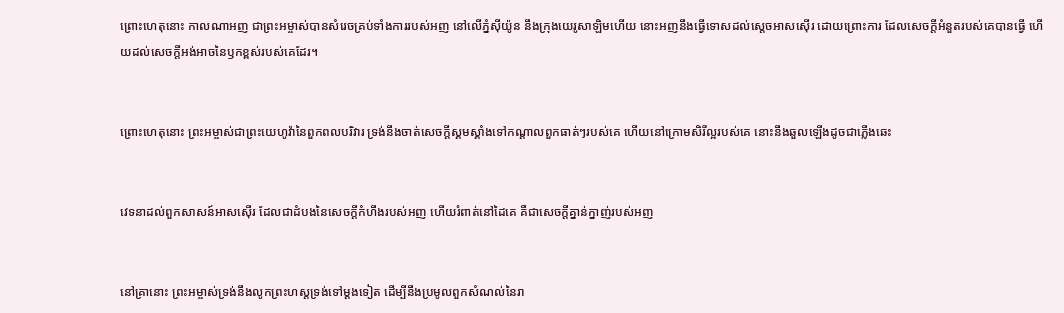ព្រោះហេតុនោះ កាលណាអញ ជាព្រះ‌អម្ចាស់បានសំរេចគ្រប់ទាំងការរបស់អញ នៅលើភ្នំស៊ីយ៉ូន នឹងក្រុងយេរូ‌សាឡិមហើយ នោះអញនឹងធ្វើទោសដល់ស្តេចអាសស៊ើរ ដោយព្រោះការ ដែលសេចក្ដីអំនួតរបស់គេបានធ្វើ ហើយដល់សេចក្ដីអង់‌អាចនៃឫកខ្ពស់របស់គេដែរ។


ព្រោះហេតុនោះ ព្រះ‌អម្ចាស់ជាព្រះ‌យេហូវ៉ានៃពួកពល‌បរិវារ ទ្រង់នឹងចាត់សេចក្ដីស្គម‌ស្គាំងទៅកណ្តាលពួកធាត់ៗរបស់គេ ហើយនៅក្រោមសិរី‌ល្អរបស់គេ នោះនឹងឆួលឡើងដូចជាភ្លើងឆេះ


វេទនាដល់ពួកសាសន៍អាសស៊ើរ ដែលជាដំបងនៃសេចក្ដីកំហឹងរបស់អញ ហើយរំពាត់នៅដៃគេ គឺជាសេចក្ដីគ្នាន់‌ក្នាញ់របស់អញ


នៅគ្រានោះ ព្រះ‌អម្ចាស់ទ្រង់នឹងលូកព្រះ‌ហស្តទ្រង់ទៅម្តងទៀត ដើម្បីនឹងប្រមូលពួកសំណល់នៃរា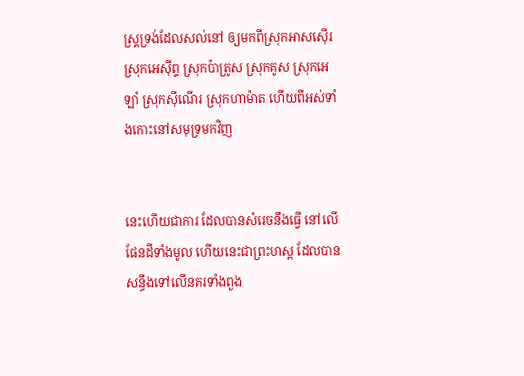ស្ត្រទ្រង់ដែលសល់នៅ ឲ្យមកពីស្រុកអាសស៊ើរ ស្រុកអេស៊ីព្ទ ស្រុកប៉ាត្រូស ស្រុកគូស ស្រុកអេឡាំ ស្រុកស៊ីណើរ ស្រុកហាម៉ាត ហើយពីអស់ទាំងកោះនៅសមុទ្រមកវិញ


នេះហើយជាការ ដែលបានសំរេចនឹងធ្វើ នៅលើផែនដីទាំងមូល ហើយនេះជាព្រះ‌ហស្ត ដែលបានសន្ធឹងទៅលើនគរទាំងពួង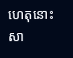ហេតុនោះសា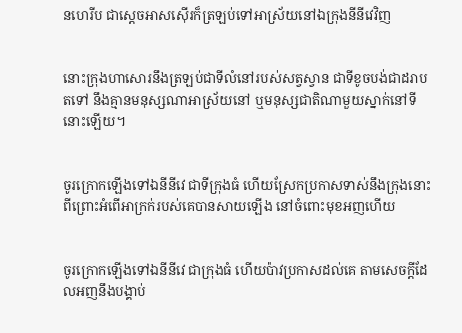ន‌ហេ‌រីប ជាស្តេចអាសស៊ើរក៏ត្រឡប់ទៅអាស្រ័យនៅឯក្រុងនីនីវេវិញ


នោះក្រុងហាសោរនឹងត្រឡប់ជាទីលំនៅរបស់សត្វស្វាន ជាទីខូចបង់ជាដរាបតទៅ នឹងគ្មានមនុស្សណាអាស្រ័យនៅ ឬមនុស្សជាតិណាមួយស្នាក់នៅទីនោះឡើយ។


ចូរក្រោកឡើងទៅឯនីនីវេ ជាទីក្រុងធំ ហើយស្រែកប្រកាសទាស់នឹងក្រុងនោះ ពីព្រោះអំពើអាក្រក់របស់គេបានសាយឡើង នៅចំពោះមុខអញហើយ


ចូរក្រោកឡើងទៅឯនីនីវេ ជាក្រុងធំ ហើយប៉ាវប្រកាសដល់គេ តាមសេចក្ដីដែលអញនឹងបង្គាប់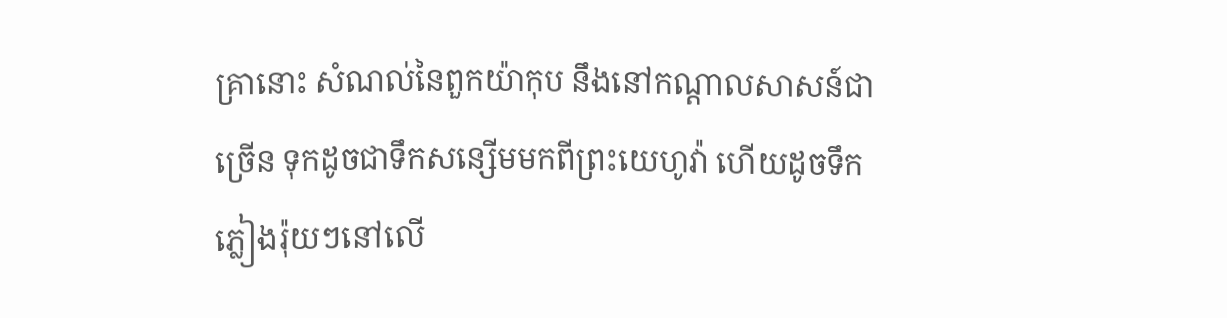គ្រានោះ សំណល់នៃពួកយ៉ាកុប នឹងនៅកណ្តាលសាសន៍ជាច្រើន ទុកដូចជាទឹកសន្សើមមកពីព្រះ‌យេហូវ៉ា ហើយដូចទឹកភ្លៀងរ៉ុយៗនៅលើ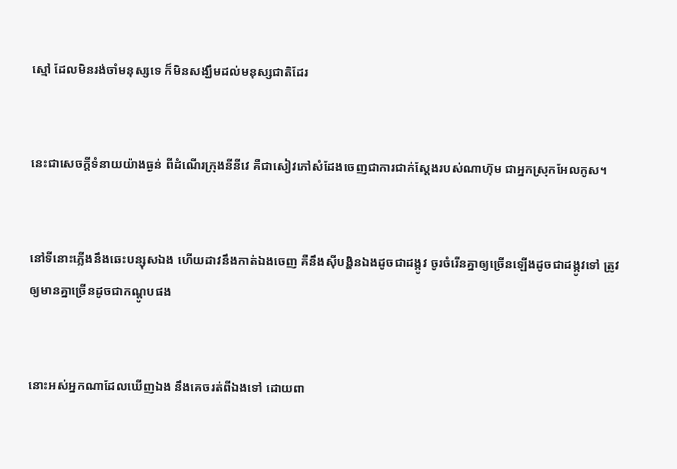ស្មៅ ដែលមិនរង់‌ចាំមនុស្សទេ ក៏មិនសង្ឃឹមដល់មនុស្សជាតិដែរ


នេះជាសេចក្ដីទំនាយយ៉ាងធ្ងន់ ពីដំណើរក្រុងនីនីវេ គឺជាសៀវភៅសំដែងចេញជាការជាក់‌ស្តែងរបស់ណាហ៊ុម ជាអ្នកស្រុកអែល‌កូស។


នៅទីនោះភ្លើងនឹងឆេះបន្សុសឯង ហើយដាវនឹងកាត់ឯងចេញ គឺនឹងស៊ីបង្ហិនឯងដូចជាដង្កូវ ចូរចំរើនគ្នាឲ្យច្រើនឡើងដូចជាដង្កូវទៅ ត្រូវឲ្យមានគ្នាច្រើនដូចជាកណ្តូបផង


នោះអស់អ្នកណាដែលឃើញឯង នឹងគេចរត់ពីឯងទៅ ដោយពា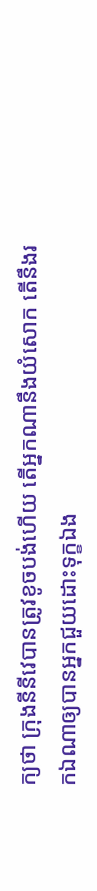ក្យថា ក្រុងនីនីវេបានត្រូវខូចបង់ហើយ តើអ្នកណានឹងយំសោក តើនឹងរកឯណាឲ្យបានអ្នកជួយដោះទុក្ខឯង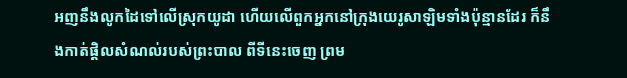អញនឹងលូកដៃទៅលើស្រុកយូដា ហើយលើពួកអ្នកនៅក្រុងយេរូ‌សាឡិមទាំងប៉ុន្មានដែរ ក៏នឹងកាត់ផ្តិលសំណល់របស់ព្រះ‌បាល ពីទីនេះចេញ ព្រម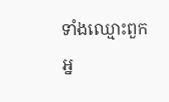ទាំងឈ្មោះពួកអ្ន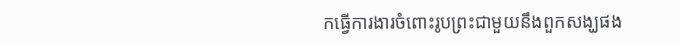កធ្វើការ‌ងារចំពោះរូបព្រះជាមួយនឹងពួកសង្ឃផង